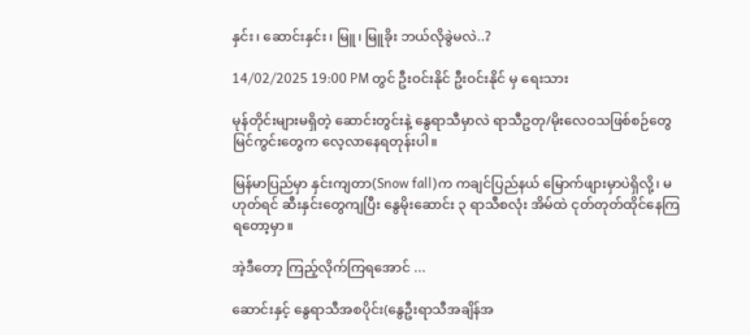နှင်း၊ ဆောင်းနှင်း၊ မြူ၊ မြူခိုး ဘယ်လိုခွဲမလဲ..?

14/02/2025 19:00 PM တွင် ဦးဝင်းနိုင် ဦးဝင်းနိုင် မှ ရေးသား

မုန်တိုင်းများမရှိတဲ့ ဆောင်းတွင်းနဲ့ နွေရာသီမှာလဲ ရာသီဥတု/မိုးလေဝသဖြစ်စဉ်တွေ မြင်ကွင်းတွေက လေ့လာနေရတုန်းပါ။

မြန်မာပြည်မှာ နှင်းကျတာ(Snow fall)က ကချင်ပြည်နယ် မြောက်ဖျားမှာပဲရှိလို့၊ မဟုတ်ရင် ဆီးနှင်းတွေကျပြီး နွေမိုးဆောင်း ၃ ရာသီစလုံး အိမ်ထဲ ငုတ်တုတ်ထိုင်နေကြရတော့မှာ။

အဲ့ဒီတော့ ကြည့်လိုက်ကြရအောင် ...

ဆောင်းနှင့် နွေရာသီအစပိုင်း(နွေဦးရာသီအချိန်အ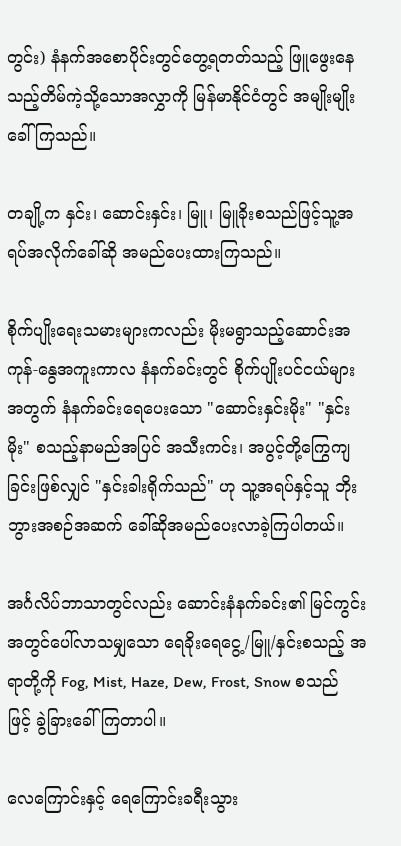တွင်း) နံနက်အစောပိုင်းတွင်တွေ့ရတတ်သည့် ဖြူဖွေးနေသည့်တိမ်ကဲ့သို့သောအလွှာကို မြန်မာနိုင်ငံတွင် အမျိုးမျိုးခေါ်ကြသည်။

တချို့က နှင်း၊ ဆောင်းနှင်း၊ မြူ၊ မြူခိုးစသည်ဖြင့်သူ့အရပ်အလိုက်ခေါ်ဆို အမည်ပေးထားကြသည်။

စိုက်ပျိုးရေးသမားများကလည်း မိုးမရွာသည့်ဆောင်းအကုန်-နွေအကူးကာလ နံနက်ခင်းတွင် စိုက်ပျိုးပင်ငယ်များအတွက် နံနက်ခင်းရေပေးသော "ဆောင်းနှင်းမိုး" "နှင်းမိုး" စသည့်နာမည်အပြင် အသီးကင်း၊ အပွင့်တို့ကြွေကျခြင်းဖြစ်လျှင် "နှင်းခါးရိုက်သည်" ဟု သူ့အရပ်နှင့်သူ ဘိုးဘွားအစဉ်အဆက် ခေါ်ဆိုအမည်ပေးလာခဲ့ကြပါတယ်။

အင်္ဂလိပ်ဘာသာတွင်လည်း ဆောင်းနံနက်ခင်း၏ မြင်ကွင်းအတွင်ပေါ်လာသမျှသော ရေခိုးရေငွေ့/မြူ/နှင်းစသည့် အရာတို့ကို Fog, Mist, Haze, Dew, Frost, Snow စသည်ဖြင့် ခွဲခြားခေါ်ကြတာပါ။

လေကြောင်းနှင့် ရေကြောင်းခရီးသွား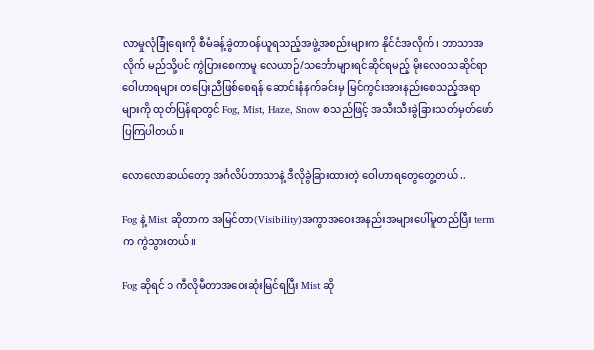လာမှုလုံခြုံရေးကို စီမံခန့်ခွဲတာဝန်ယူရသည့်အဖွဲ့အစည်းများက နိုင်ငံအလိုက်၊ ဘာသာအလိုက် မည်သို့ပင် ကွဲပြားစေကာမူ လေယာဉ်/သင်္ဘောများရင်ဆိုင်ရမည့် မိုးလေဝသဆိုင်ရာဝေါဟာရများ တပြေးညီဖြစ်စေရန် ဆောင်းနံနက်ခင်းမှ မြင်ကွင်းအားနည်းစေသည့်အရာများကို ထုတ်ပြန်ရာတွင် Fog, Mist, Haze, Snow စသည်ဖြင့် အသီးသီးခွဲခြားသတ်မှတ်ဖော်ပြကြပါတယ်။

လောလောဆယ်တော့ အင်္ဂလိပ်ဘာသာနဲ့ ဒီလိုခွဲခြားထားတဲ့ ဝေါဟာရတွေတွေ့တယ် ..

Fog နဲ့ Mist ဆိုတာက အမြင်တာ(Visibility)အကွာအဝေးအနည်းအများပေါ်မူတည်ပြီး term က ကွဲသွားတယ်။

Fog ဆိုရင် ၁ ကီလိုမီတာအဝေးဆုံးမြင်ရပြီး Mist ဆို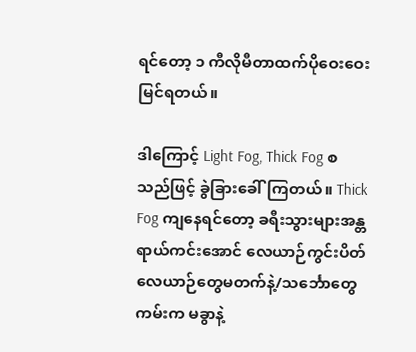ရင်တော့ ၁ ကီလိုမီတာထက်ပိုဝေးဝေးမြင်ရတယ်။

ဒါကြောင့် Light Fog, Thick Fog စသည်ဖြင့် ခွဲခြားခေါ်ကြတယ်။ Thick Fog ကျနေရင်တော့ ခရီးသွားများအန္တရာယ်ကင်းအောင် လေယာဉ်ကွင်းပိတ် လေယာဉ်တွေမတက်နဲ့/သင်္ဘောတွေကမ်းက မခွာနဲ့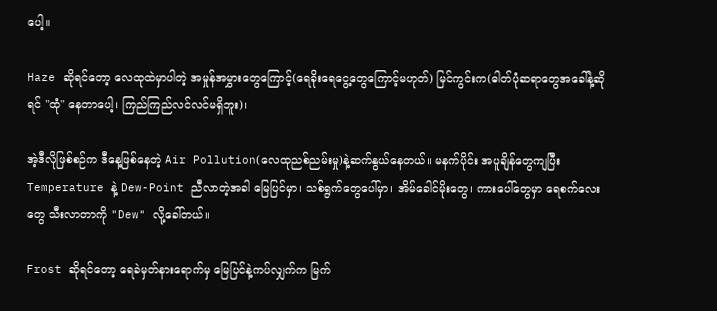ပေါ့။

Haze ဆိုရင်တော့ လေထုထဲမှာပါတဲ့ အမှုန်အမွှားတွေကြောင့်(ရေခိုးရေငွေ့တွေကြောင့်မဟုတ်) မြင်ကွင်းက(ဓါတ်ပုံဆရာတွေအခေါ်နဲ့ဆိုရင် "ထုံ" နေတာပေါ့၊ ကြည်ကြည်လင်လင်မရှိဘူး)၊

အဲ့ဒီလိုဖြစ်စဉ်က ဒီနေ့ဖြစ်နေတဲ့ Air Pollution(လေထုညစ်ညမ်းမှု)နဲ့ဆက်နွယ်နေတယ်။ မနက်ပိုင်း အပူချိန်တွေကျပြီး Temperature နဲ့ Dew-Point ညီလာတဲ့အခါ မြေပြင်မှာ၊ သစ်ရွက်တွေပေါ်မှာ၊ အိမ်ခေါင်မိုးတွေ၊ ကားပေါ်တွေမှာ ရေစက်လေးတွေ သီးလာတာကို "Dew" လို့ခေါ်တယ်။

Frost ဆိုရင်တော့ ရေခဲမှတ်နားရောက်မှ မြေပြင်နဲ့ကပ်လျှက်က မြက်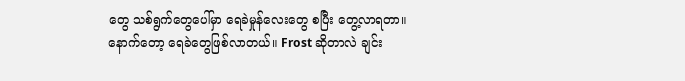တွေ သစ်ရွက်တွေပေါ်မှာ ရေခဲမှုန်လေးတွေ စပြီး တွေ့လာရတာ။ နောက်တော့ ရေခဲတွေဖြစ်လာတယ်။ Frost ဆိုတာလဲ ချင်း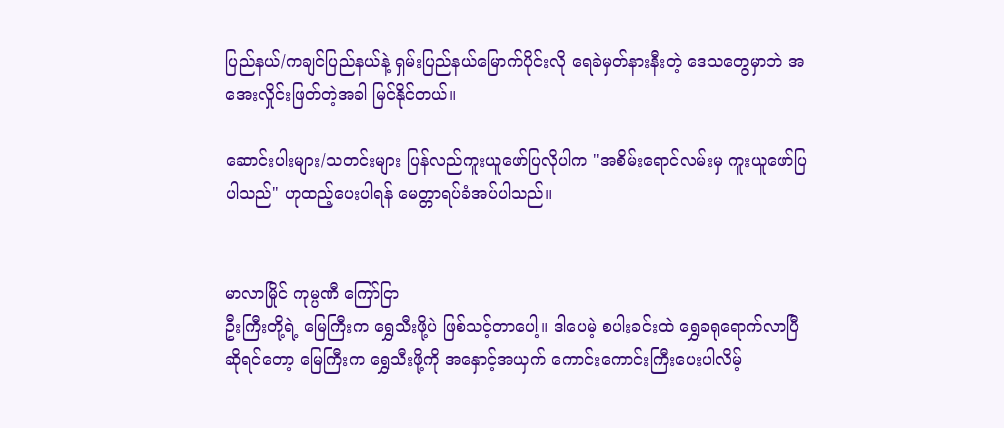ပြည်နယ်/ကချင်ပြည်နယ်နဲ့ ရှမ်းပြည်နယ်မြောက်ပိုင်းလို ရေခဲမှတ်နားနီးတဲ့ ဒေသတွေမှာဘဲ အအေးလှိုင်းဖြတ်တဲ့အခါ မြင်နိုင်တယ်။

ဆောင်းပါးများ/သတင်းများ ပြန်လည်ကူးယူဖော်ပြလိုပါက "အစိမ်းရောင်လမ်းမှ ကူးယူဖော်ပြပါသည်" ဟုထည့်ပေးပါရန် မေတ္တာရပ်ခံအပ်ပါသည်။


မာလာမြိုင် ကုမ္ပဏီ ကြော်ငြာ
ဦးကြီးတို့ရဲ့ မြေကြီးက ရွှေသီးဖို့ပဲ ဖြစ်သင့်တာပေါ့။ ဒါပေမဲ့ စပါးခင်းထဲ ရွှေခရုရောက်လာပြီဆိုရင်တော့ မြေကြီးက ရွှေသီးဖို့ကို အနှောင့်အယှက် ကောင်းကောင်းကြီးပေးပါလိမ့်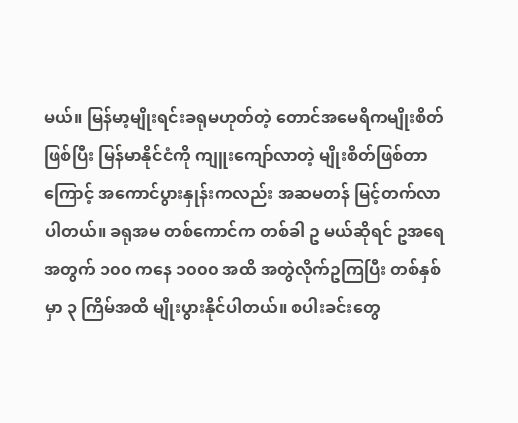မယ်။ မြန်မာ့မျိုးရင်းခရုမဟုတ်တဲ့ တောင်အမေရိကမျိုးစိတ်ဖြစ်ပြီး မြန်မာနိုင်ငံကို ကျူးကျော်လာတဲ့ မျိုးစိတ်ဖြစ်တာကြောင့် အကောင်ပွားနှုန်းကလည်း အဆမတန် မြင့်တက်လာပါတယ်။ ခရုအမ တစ်ကောင်က တစ်ခါ ဥ မယ်ဆိုရင် ဥအရေအတွက် ၁၀၀ ကနေ ၁၀၀၀ အထိ အတွဲလိုက်ဥကြပြီး တစ်နှစ်မှာ ၃ ကြိမ်အထိ မျိုးပွားနိုင်ပါတယ်။ စပါးခင်းတွေ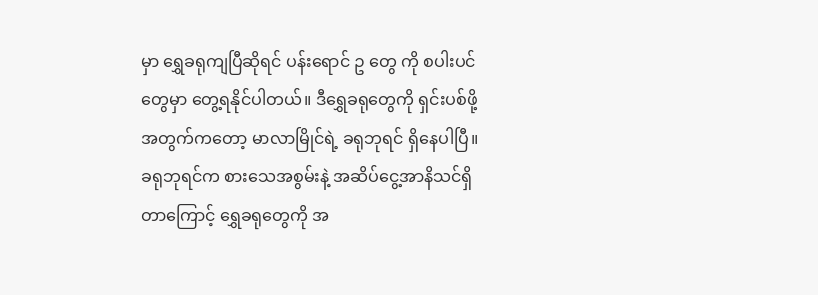မှာ ရွှေခရုကျပြီဆိုရင် ပန်းရောင် ဥ တွေ ကို စပါးပင်တွေမှာ တွေ့ရနိုင်ပါတယ်။ ဒီရွှေခရုတွေကို ရှင်းပစ်ဖို့အတွက်ကတော့ မာလာမြိုင်ရဲ့ ခရုဘုရင် ရှိနေပါပြီ။ ခရုဘုရင်က စားသေအစွမ်းနဲ့ အဆိပ်ငွေ့အာနိသင်ရှိတာကြောင့် ရွှေခရုတွေကို အ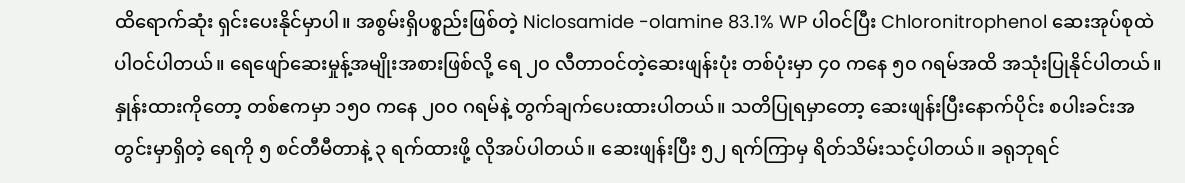ထိရောက်ဆုံး ရှင်းပေးနိုင်မှာပါ။ အစွမ်းရှိပစ္စည်းဖြစ်တဲ့ Niclosamide -olamine 83.1% WP ပါဝင်ပြီး Chloronitrophenol ဆေးအုပ်စုထဲ ပါဝင်ပါတယ်။ ရေဖျော်ဆေးမှုန့်အမျိုးအစားဖြစ်လို့ ရေ ၂၀ လီတာဝင်တဲ့ဆေးဖျန်းပုံး တစ်ပုံးမှာ ၄၀ ကနေ ၅၀ ဂရမ်အထိ အသုံးပြုနိုင်ပါတယ်။ နှုန်းထားကိုတော့ တစ်ဧကမှာ ၁၅၀ ကနေ ၂၀၀ ဂရမ်နဲ့ တွက်ချက်ပေးထားပါတယ်။ သတိပြုရမှာတော့ ဆေးဖျန်းပြီးနောက်ပိုင်း စပါးခင်းအတွင်းမှာရှိတဲ့ ရေကို ၅ စင်တီမီတာနဲ့ ၃ ရက်ထားဖို့ လိုအပ်ပါတယ်။ ဆေးဖျန်းပြီး ၅၂ ရက်ကြာမှ ရိတ်သိမ်းသင့်ပါတယ်။ ခရုဘုရင်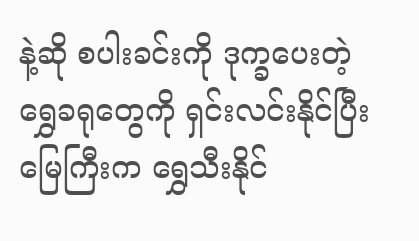နဲ့ဆို စပါးခင်းကို ဒုက္ခပေးတဲ့ ရွှေခရုတွေကို ရှင်းလင်းနိုင်ပြီး မြေကြီးက ရွှေသီးနိုင်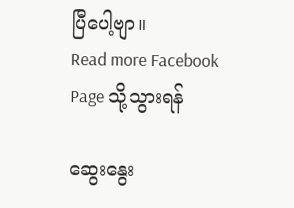ပြီပေါ့ဗျာ။
Read more Facebook Page သို့သွားရန်

ဆွေးနွေး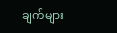ချက်များ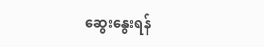ဆွေးနွေးရန်